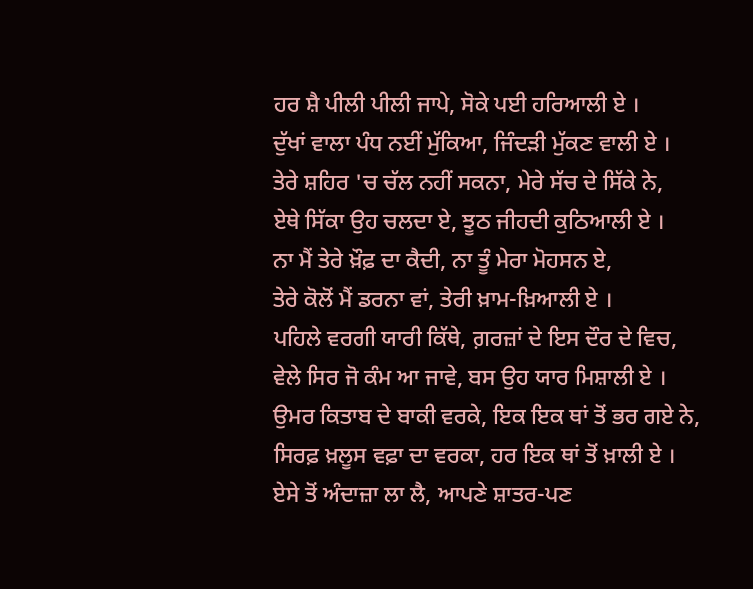ਹਰ ਸ਼ੈ ਪੀਲੀ ਪੀਲੀ ਜਾਪੇ, ਸੋਕੇ ਪਈ ਹਰਿਆਲੀ ਏ ।
ਦੁੱਖਾਂ ਵਾਲਾ ਪੰਧ ਨਈਂ ਮੁੱਕਿਆ, ਜਿੰਦੜੀ ਮੁੱਕਣ ਵਾਲੀ ਏ ।
ਤੇਰੇ ਸ਼ਹਿਰ 'ਚ ਚੱਲ ਨਹੀਂ ਸਕਨਾ, ਮੇਰੇ ਸੱਚ ਦੇ ਸਿੱਕੇ ਨੇ,
ਏਥੇ ਸਿੱਕਾ ਉਹ ਚਲਦਾ ਏ, ਝੂਠ ਜੀਹਦੀ ਕੁਠਿਆਲੀ ਏ ।
ਨਾ ਮੈਂ ਤੇਰੇ ਖ਼ੌਫ਼ ਦਾ ਕੈਦੀ, ਨਾ ਤੂੰ ਮੇਰਾ ਮੋਹਸਨ ਏ,
ਤੇਰੇ ਕੋਲੋਂ ਮੈਂ ਡਰਨਾ ਵਾਂ, ਤੇਰੀ ਖ਼ਾਮ-ਖ਼ਿਆਲੀ ਏ ।
ਪਹਿਲੇ ਵਰਗੀ ਯਾਰੀ ਕਿੱਥੇ, ਗ਼ਰਜ਼ਾਂ ਦੇ ਇਸ ਦੌਰ ਦੇ ਵਿਚ,
ਵੇਲੇ ਸਿਰ ਜੋ ਕੰਮ ਆ ਜਾਵੇ, ਬਸ ਉਹ ਯਾਰ ਮਿਸ਼ਾਲੀ ਏ ।
ਉਮਰ ਕਿਤਾਬ ਦੇ ਬਾਕੀ ਵਰਕੇ, ਇਕ ਇਕ ਥਾਂ ਤੋਂ ਭਰ ਗਏ ਨੇ,
ਸਿਰਫ਼ ਖ਼ਲੂਸ ਵਫ਼ਾ ਦਾ ਵਰਕਾ, ਹਰ ਇਕ ਥਾਂ ਤੋਂ ਖ਼ਾਲੀ ਏ ।
ਏਸੇ ਤੋਂ ਅੰਦਾਜ਼ਾ ਲਾ ਲੈ, ਆਪਣੇ ਸ਼ਾਤਰ-ਪਣ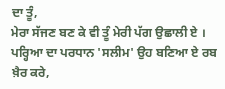ਦਾ ਤੂੰ,
ਮੇਰਾ ਸੱਜਣ ਬਣ ਕੇ ਵੀ ਤੂੰ ਮੇਰੀ ਪੱਗ ਉਛਾਲੀ ਏ ।
ਪਰ੍ਹਿਆ ਦਾ ਪਰਧਾਨ 'ਸਲੀਮ' ਉਹ ਬਣਿਆ ਏ ਰਬ ਖ਼ੈਰ ਕਰੇ,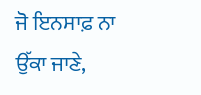ਜੋ ਇਨਸਾਫ਼ ਨਾ ਉੱਕਾ ਜਾਣੇ,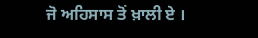ਜੋ ਅਹਿਸਾਸ ਤੋਂ ਖ਼ਾਲੀ ਏ ।